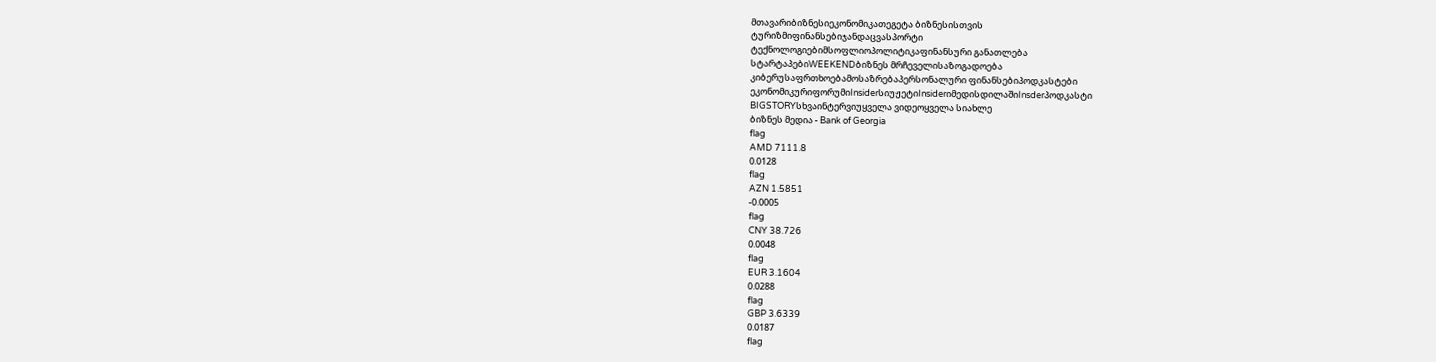მთავარიბიზნესიეკონომიკათეგეტა ბიზნესისთვის
ტურიზმიფინანსებიჯანდაცვასპორტი
ტექნოლოგიებიმსოფლიოპოლიტიკაფინანსური განათლება
სტარტაპებიWEEKENDბიზნეს მრჩეველისაზოგადოება
კიბერუსაფრთხოებამოსაზრებაპერსონალური ფინანსებიპოდკასტები
ეკონომიკურიფორუმიInsiderსიუჟეტიInsiderიმედისდილაშიInsderპოდკასტი
BIGSTORYსხვაინტერვიუყველა ვიდეოყველა სიახლე
ბიზნეს მედია - Bank of Georgia
flag
AMD 7111.8
0.0128
flag
AZN 1.5851
-0.0005
flag
CNY 38.726
0.0048
flag
EUR 3.1604
0.0288
flag
GBP 3.6339
0.0187
flag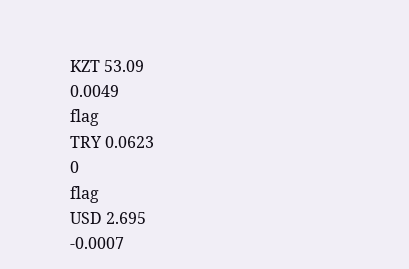KZT 53.09
0.0049
flag
TRY 0.0623
0
flag
USD 2.695
-0.0007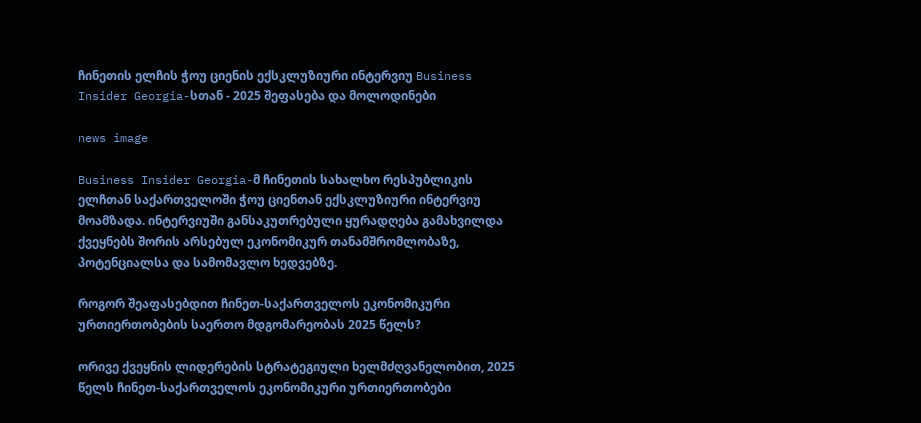ჩინეთის ელჩის ჭოუ ციენის ექსკლუზიური ინტერვიუ Business Insider Georgia-სთან - 2025 შეფასება და მოლოდინები

news image

Business Insider Georgia-მ ჩინეთის სახალხო რესპუბლიკის ელჩთან საქართველოში ჭოუ ციენთან ექსკლუზიური ინტერვიუ მოამზადა. ინტერვიუში განსაკუთრებული ყურადღება გამახვილდა ქვეყნებს შორის არსებულ ეკონომიკურ თანამშრომლობაზე, პოტენციალსა და სამომავლო ხედვებზე.

როგორ შეაფასებდით ჩინეთ-საქართველოს ეკონომიკური ურთიერთობების საერთო მდგომარეობას 2025 წელს?

ორივე ქვეყნის ლიდერების სტრატეგიული ხელმძღვანელობით, 2025 წელს ჩინეთ-საქართველოს ეკონომიკური ურთიერთობები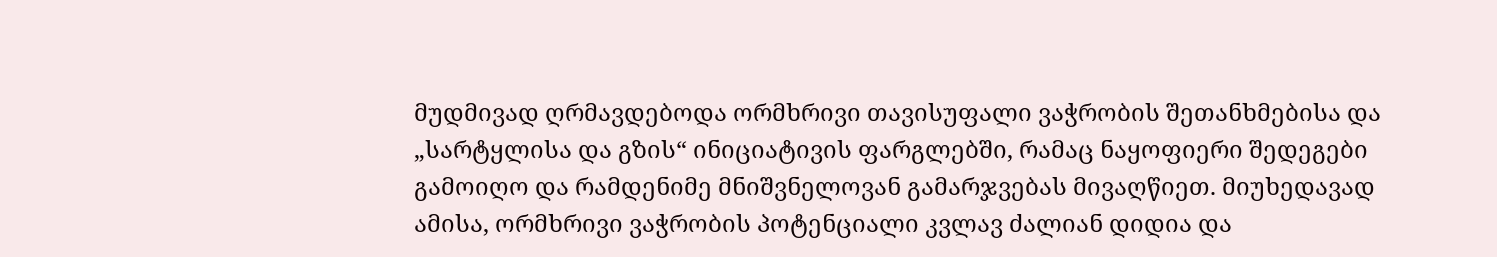მუდმივად ღრმავდებოდა ორმხრივი თავისუფალი ვაჭრობის შეთანხმებისა და „სარტყლისა და გზის“ ინიციატივის ფარგლებში, რამაც ნაყოფიერი შედეგები გამოიღო და რამდენიმე მნიშვნელოვან გამარჯვებას მივაღწიეთ. მიუხედავად ამისა, ორმხრივი ვაჭრობის პოტენციალი კვლავ ძალიან დიდია და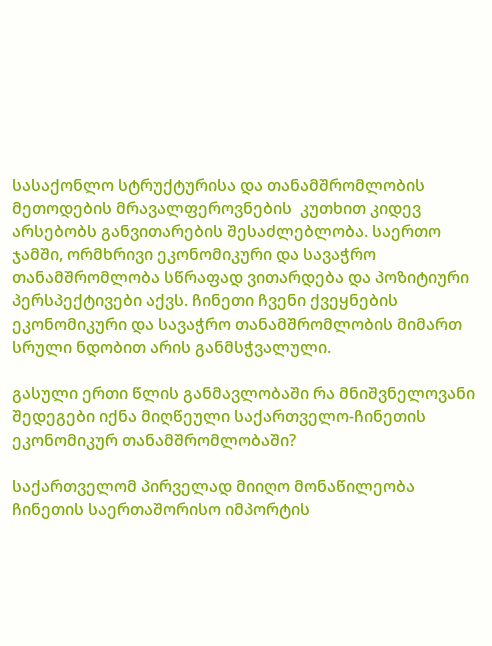სასაქონლო სტრუქტურისა და თანამშრომლობის მეთოდების მრავალფეროვნების  კუთხით კიდევ არსებობს განვითარების შესაძლებლობა. საერთო ჯამში, ორმხრივი ეკონომიკური და სავაჭრო თანამშრომლობა სწრაფად ვითარდება და პოზიტიური პერსპექტივები აქვს. ჩინეთი ჩვენი ქვეყნების ეკონომიკური და სავაჭრო თანამშრომლობის მიმართ სრული ნდობით არის განმსჭვალული.

გასული ერთი წლის განმავლობაში რა მნიშვნელოვანი შედეგები იქნა მიღწეული საქართველო-ჩინეთის ეკონომიკურ თანამშრომლობაში?

საქართველომ პირველად მიიღო მონაწილეობა ჩინეთის საერთაშორისო იმპორტის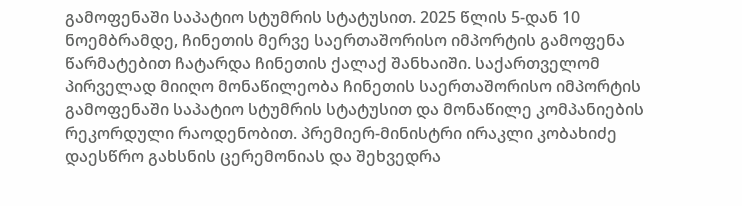გამოფენაში საპატიო სტუმრის სტატუსით. 2025 წლის 5-დან 10 ნოემბრამდე, ჩინეთის მერვე საერთაშორისო იმპორტის გამოფენა წარმატებით ჩატარდა ჩინეთის ქალაქ შანხაიში. საქართველომ პირველად მიიღო მონაწილეობა ჩინეთის საერთაშორისო იმპორტის გამოფენაში საპატიო სტუმრის სტატუსით და მონაწილე კომპანიების რეკორდული რაოდენობით. პრემიერ-მინისტრი ირაკლი კობახიძე დაესწრო გახსნის ცერემონიას და შეხვედრა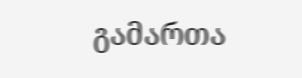გამართა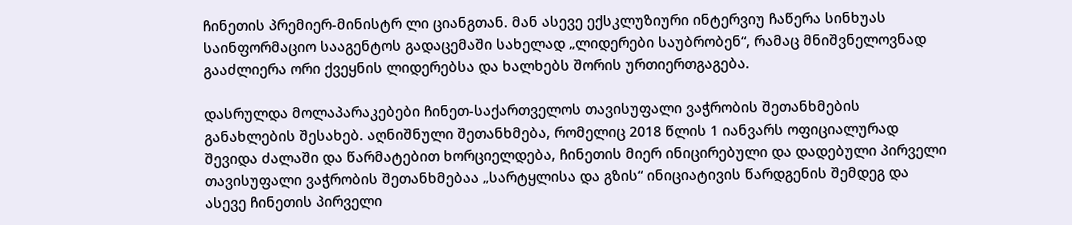ჩინეთის პრემიერ-მინისტრ ლი ციანგთან. მან ასევე ექსკლუზიური ინტერვიუ ჩაწერა სინხუას საინფორმაციო სააგენტოს გადაცემაში სახელად „ლიდერები საუბრობენ“, რამაც მნიშვნელოვნად გააძლიერა ორი ქვეყნის ლიდერებსა და ხალხებს შორის ურთიერთგაგება.

დასრულდა მოლაპარაკებები ჩინეთ-საქართველოს თავისუფალი ვაჭრობის შეთანხმების განახლების შესახებ. აღნიშნული შეთანხმება, რომელიც 2018 წლის 1 იანვარს ოფიციალურად შევიდა ძალაში და წარმატებით ხორციელდება, ჩინეთის მიერ ინიცირებული და დადებული პირველი თავისუფალი ვაჭრობის შეთანხმებაა „სარტყლისა და გზის“ ინიციატივის წარდგენის შემდეგ და ასევე ჩინეთის პირველი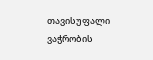თავისუფალი ვაჭრობის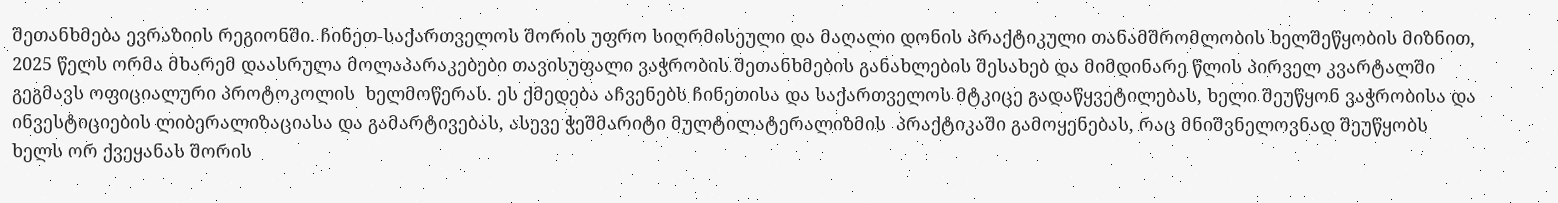შეთანხმება ევრაზიის რეგიონში. ჩინეთ-საქართველოს შორის უფრო სიღრმისეული და მაღალი დონის პრაქტიკული თანამშრომლობის ხელშეწყობის მიზნით, 2025 წელს ორმა მხარემ დაასრულა მოლაპარაკებები თავისუფალი ვაჭრობის შეთანხმების განახლების შესახებ და მიმდინარე წლის პირველ კვარტალში გეგმავს ოფიციალური პროტოკოლის  ხელმოწერას. ეს ქმედება აჩვენებს ჩინეთისა და საქართველოს მტკიცე გადაწყვეტილებას, ხელი შეუწყონ ვაჭრობისა და ინვესტიციების ლიბერალიზაციასა და გამარტივებას, ასევე ჭეშმარიტი მულტილატერალიზმის  პრაქტიკაში გამოყენებას, რაც მნიშვნელოვნად შეუწყობს ხელს ორ ქვეყანას შორის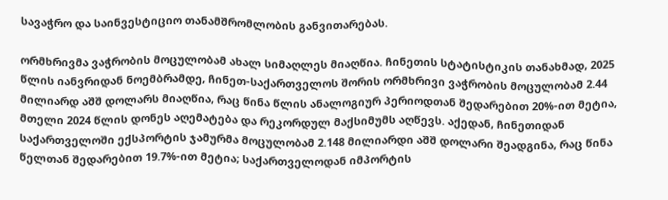სავაჭრო და საინვესტიციო თანამშრომლობის განვითარებას.

ორმხრივმა ვაჭრობის მოცულობამ ახალ სიმაღლეს მიაღწია. ჩინეთის სტატისტიკის თანახმად, 2025 წლის იანვრიდან ნოემბრამდე, ჩინეთ-საქართველოს შორის ორმხრივი ვაჭრობის მოცულობამ 2.44 მილიარდ აშშ დოლარს მიაღწია, რაც წინა წლის ანალოგიურ პერიოდთან შედარებით 20%-ით მეტია, მთელი 2024 წლის დონეს აღემატება და რეკორდულ მაქსიმუმს აღწევს. აქედან, ჩინეთიდან საქართველოში ექსპორტის ჯამურმა მოცულობამ 2.148 მილიარდი აშშ დოლარი შეადგინა, რაც წინა წელთან შედარებით 19.7%-ით მეტია; საქართველოდან იმპორტის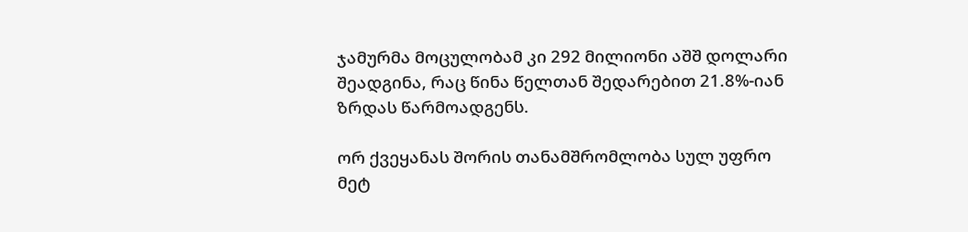ჯამურმა მოცულობამ კი 292 მილიონი აშშ დოლარი შეადგინა, რაც წინა წელთან შედარებით 21.8%-იან ზრდას წარმოადგენს.

ორ ქვეყანას შორის თანამშრომლობა სულ უფრო მეტ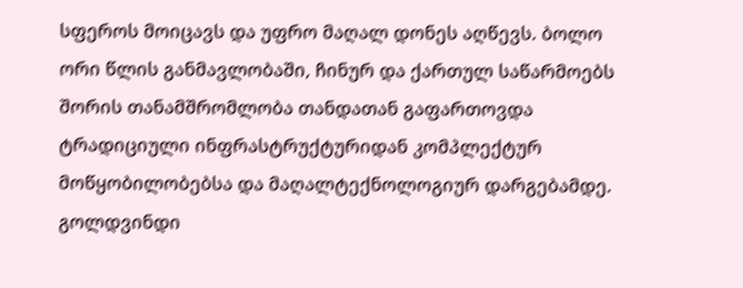სფეროს მოიცავს და უფრო მაღალ დონეს აღწევს. ბოლო ორი წლის განმავლობაში, ჩინურ და ქართულ საწარმოებს შორის თანამშრომლობა თანდათან გაფართოვდა ტრადიციული ინფრასტრუქტურიდან კომპლექტურ მოწყობილობებსა და მაღალტექნოლოგიურ დარგებამდე. გოლდვინდი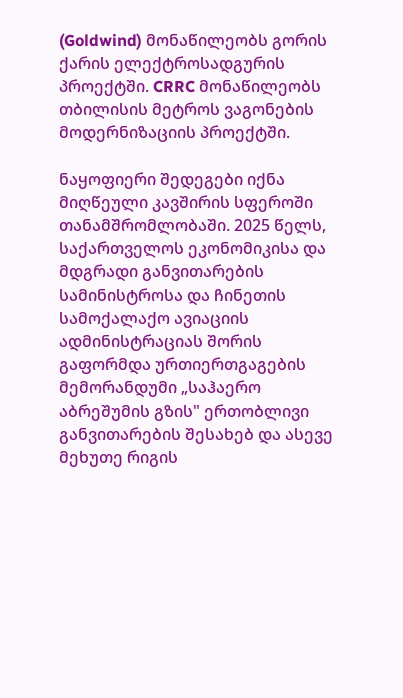(Goldwind) მონაწილეობს გორის ქარის ელექტროსადგურის პროექტში. CRRC მონაწილეობს თბილისის მეტროს ვაგონების მოდერნიზაციის პროექტში.

ნაყოფიერი შედეგები იქნა მიღწეული კავშირის სფეროში თანამშრომლობაში. 2025 წელს, საქართველოს ეკონომიკისა და მდგრადი განვითარების სამინისტროსა და ჩინეთის სამოქალაქო ავიაციის ადმინისტრაციას შორის გაფორმდა ურთიერთგაგების მემორანდუმი „საჰაერო აბრეშუმის გზის" ერთობლივი განვითარების შესახებ და ასევე მეხუთე რიგის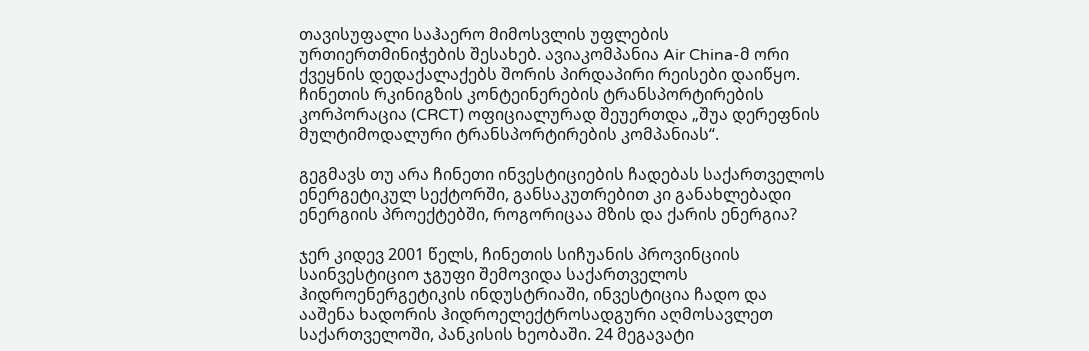თავისუფალი საჰაერო მიმოსვლის უფლების ურთიერთმინიჭების შესახებ. ავიაკომპანია Air China-მ ორი ქვეყნის დედაქალაქებს შორის პირდაპირი რეისები დაიწყო. ჩინეთის რკინიგზის კონტეინერების ტრანსპორტირების კორპორაცია (CRCT) ოფიციალურად შეუერთდა „შუა დერეფნის მულტიმოდალური ტრანსპორტირების კომპანიას“.

გეგმავს თუ არა ჩინეთი ინვესტიციების ჩადებას საქართველოს ენერგეტიკულ სექტორში, განსაკუთრებით კი განახლებადი ენერგიის პროექტებში, როგორიცაა მზის და ქარის ენერგია?

ჯერ კიდევ 2001 წელს, ჩინეთის სიჩუანის პროვინციის საინვესტიციო ჯგუფი შემოვიდა საქართველოს ჰიდროენერგეტიკის ინდუსტრიაში, ინვესტიცია ჩადო და ააშენა ხადორის ჰიდროელექტროსადგური აღმოსავლეთ საქართველოში, პანკისის ხეობაში. 24 მეგავატი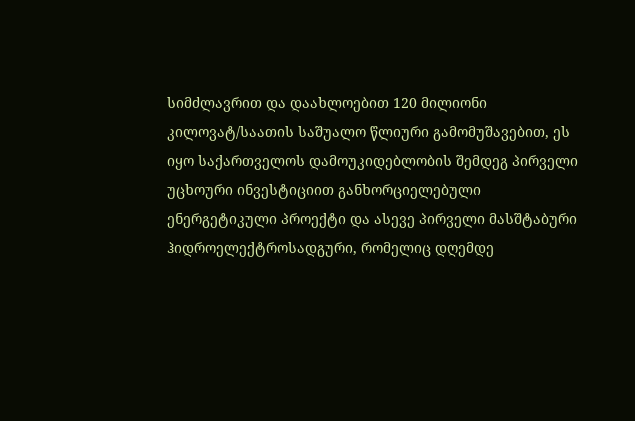სიმძლავრით და დაახლოებით 120 მილიონი კილოვატ/საათის საშუალო წლიური გამომუშავებით, ეს იყო საქართველოს დამოუკიდებლობის შემდეგ პირველი უცხოური ინვესტიციით განხორციელებული ენერგეტიკული პროექტი და ასევე პირველი მასშტაბური ჰიდროელექტროსადგური, რომელიც დღემდე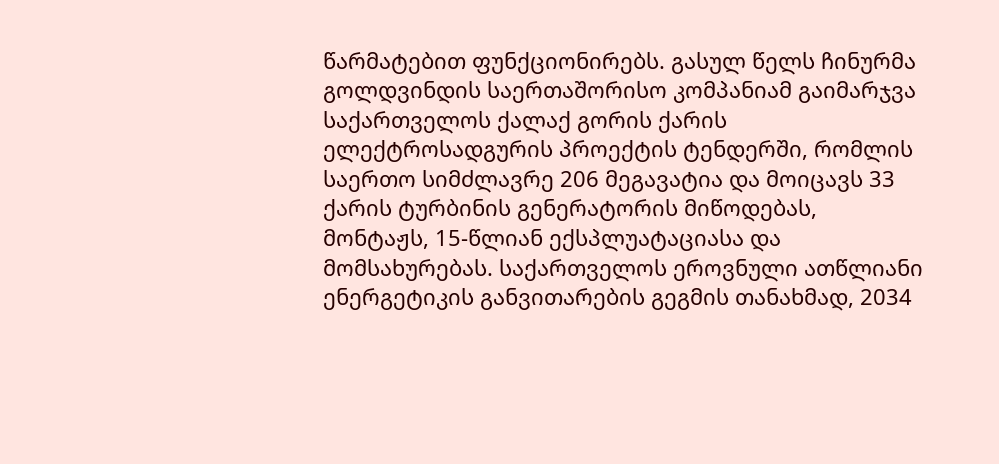წარმატებით ფუნქციონირებს. გასულ წელს ჩინურმა გოლდვინდის საერთაშორისო კომპანიამ გაიმარჯვა საქართველოს ქალაქ გორის ქარის ელექტროსადგურის პროექტის ტენდერში, რომლის საერთო სიმძლავრე 206 მეგავატია და მოიცავს 33 ქარის ტურბინის გენერატორის მიწოდებას, მონტაჟს, 15-წლიან ექსპლუატაციასა და მომსახურებას. საქართველოს ეროვნული ათწლიანი ენერგეტიკის განვითარების გეგმის თანახმად, 2034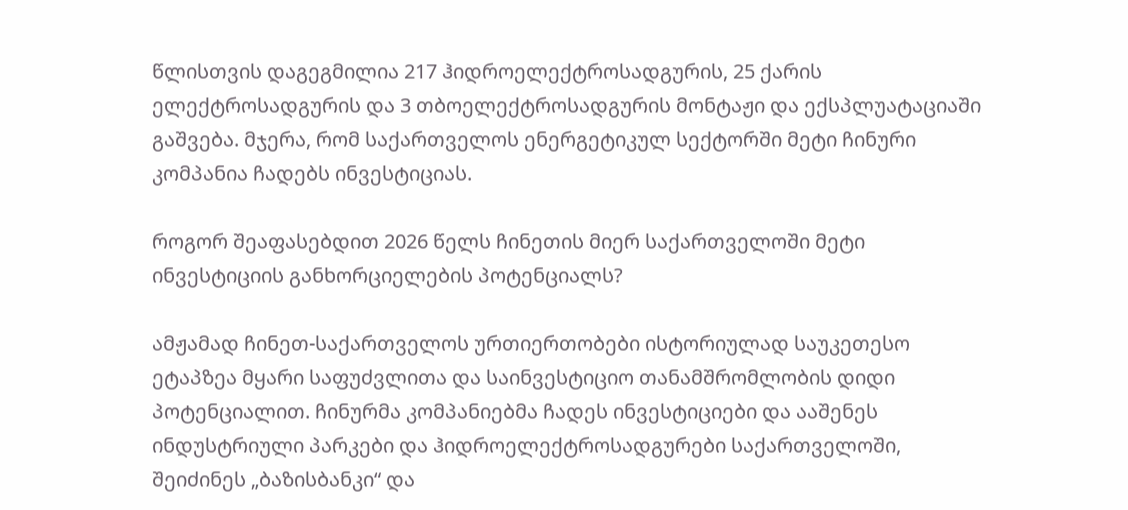წლისთვის დაგეგმილია 217 ჰიდროელექტროსადგურის, 25 ქარის ელექტროსადგურის და 3 თბოელექტროსადგურის მონტაჟი და ექსპლუატაციაში გაშვება. მჯერა, რომ საქართველოს ენერგეტიკულ სექტორში მეტი ჩინური კომპანია ჩადებს ინვესტიციას.

როგორ შეაფასებდით 2026 წელს ჩინეთის მიერ საქართველოში მეტი ინვესტიციის განხორციელების პოტენციალს?

ამჟამად ჩინეთ-საქართველოს ურთიერთობები ისტორიულად საუკეთესო ეტაპზეა მყარი საფუძვლითა და საინვესტიციო თანამშრომლობის დიდი პოტენციალით. ჩინურმა კომპანიებმა ჩადეს ინვესტიციები და ააშენეს ინდუსტრიული პარკები და ჰიდროელექტროსადგურები საქართველოში, შეიძინეს „ბაზისბანკი“ და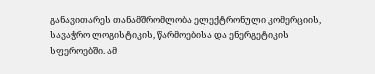განავითარეს თანამშრომლობა ელექტრონული კომერციის, სავაჭრო ლოგისტიკის, წარმოებისა და ენერგეტიკის სფეროებში. ამ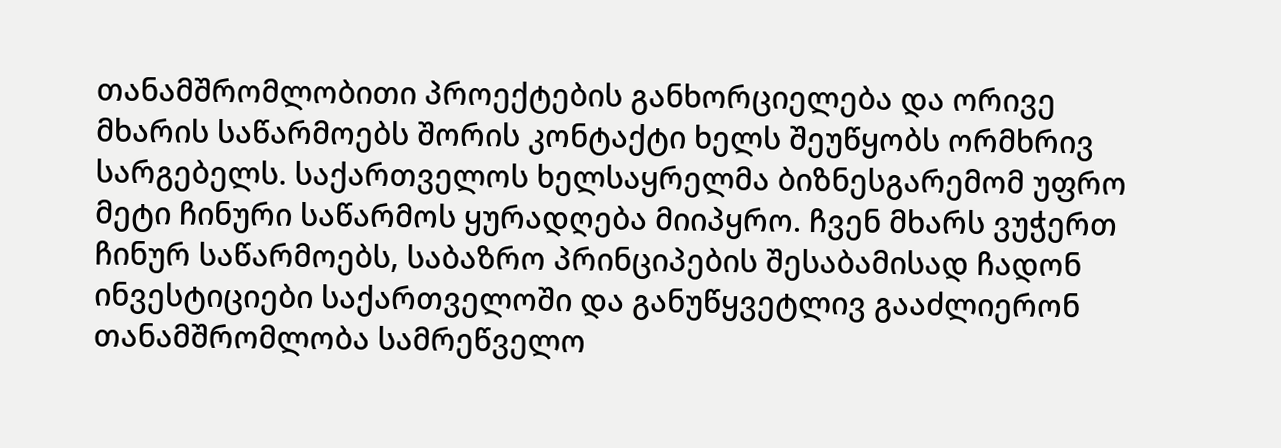თანამშრომლობითი პროექტების განხორციელება და ორივე მხარის საწარმოებს შორის კონტაქტი ხელს შეუწყობს ორმხრივ სარგებელს. საქართველოს ხელსაყრელმა ბიზნესგარემომ უფრო მეტი ჩინური საწარმოს ყურადღება მიიპყრო. ჩვენ მხარს ვუჭერთ ჩინურ საწარმოებს, საბაზრო პრინციპების შესაბამისად ჩადონ ინვესტიციები საქართველოში და განუწყვეტლივ გააძლიერონ თანამშრომლობა სამრეწველო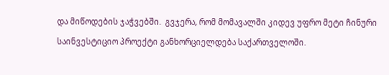და მიწოდების ჯაჭვებში.  გვჯერა, რომ მომავალში კიდევ უფრო მეტი ჩინური საინვესტიციო პროექტი განხორციელდება საქართველოში.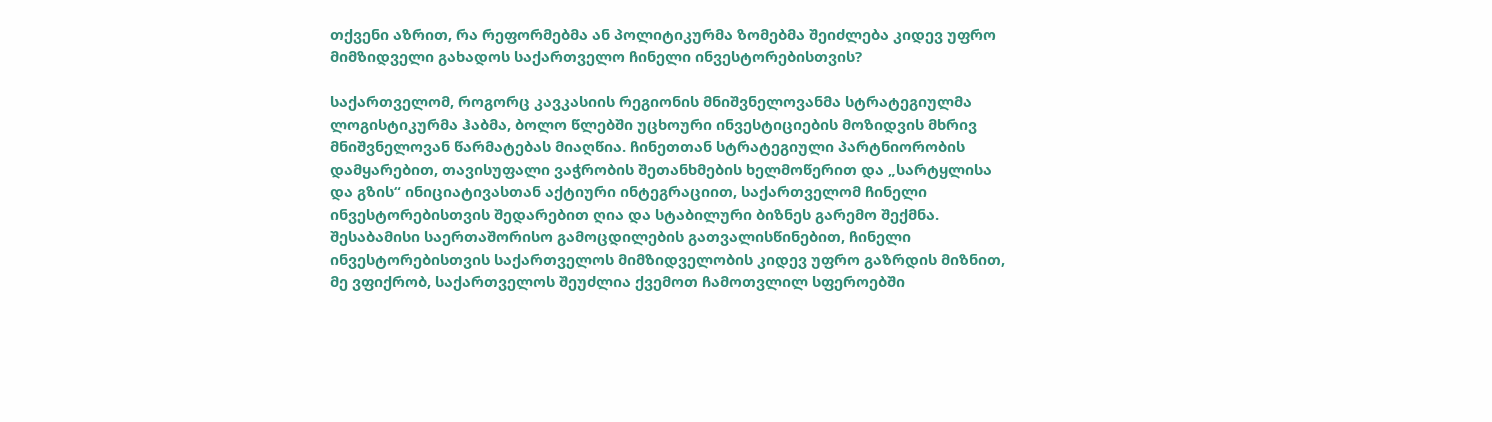თქვენი აზრით, რა რეფორმებმა ან პოლიტიკურმა ზომებმა შეიძლება კიდევ უფრო მიმზიდველი გახადოს საქართველო ჩინელი ინვესტორებისთვის?

საქართველომ, როგორც კავკასიის რეგიონის მნიშვნელოვანმა სტრატეგიულმა ლოგისტიკურმა ჰაბმა, ბოლო წლებში უცხოური ინვესტიციების მოზიდვის მხრივ მნიშვნელოვან წარმატებას მიაღწია. ჩინეთთან სტრატეგიული პარტნიორობის დამყარებით, თავისუფალი ვაჭრობის შეთანხმების ხელმოწერით და „სარტყლისა და გზის“ ინიციატივასთან აქტიური ინტეგრაციით, საქართველომ ჩინელი ინვესტორებისთვის შედარებით ღია და სტაბილური ბიზნეს გარემო შექმნა. შესაბამისი საერთაშორისო გამოცდილების გათვალისწინებით, ჩინელი ინვესტორებისთვის საქართველოს მიმზიდველობის კიდევ უფრო გაზრდის მიზნით, მე ვფიქრობ, საქართველოს შეუძლია ქვემოთ ჩამოთვლილ სფეროებში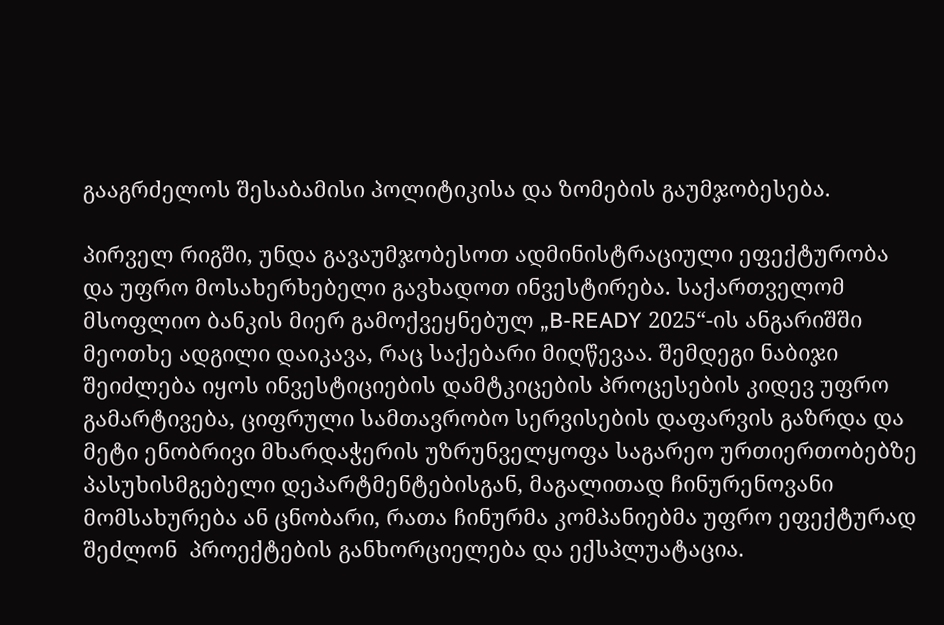გააგრძელოს შესაბამისი პოლიტიკისა და ზომების გაუმჯობესება.

პირველ რიგში, უნდა გავაუმჯობესოთ ადმინისტრაციული ეფექტურობა და უფრო მოსახერხებელი გავხადოთ ინვესტირება. საქართველომ მსოფლიო ბანკის მიერ გამოქვეყნებულ „B-READY 2025“-ის ანგარიშში მეოთხე ადგილი დაიკავა, რაც საქებარი მიღწევაა. შემდეგი ნაბიჯი შეიძლება იყოს ინვესტიციების დამტკიცების პროცესების კიდევ უფრო გამარტივება, ციფრული სამთავრობო სერვისების დაფარვის გაზრდა და მეტი ენობრივი მხარდაჭერის უზრუნველყოფა საგარეო ურთიერთობებზე პასუხისმგებელი დეპარტმენტებისგან, მაგალითად ჩინურენოვანი მომსახურება ან ცნობარი, რათა ჩინურმა კომპანიებმა უფრო ეფექტურად შეძლონ  პროექტების განხორციელება და ექსპლუატაცია.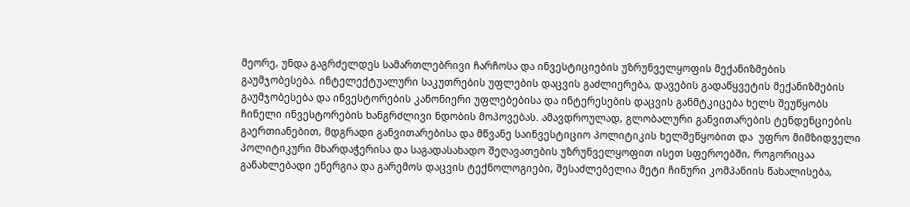მეორე, უნდა გაგრძელდეს სამართლებრივი ჩარჩოსა და ინვესტიციების უზრუნველყოფის მექანიზმების გაუმჯობესება. ინტელექტუალური საკუთრების უფლების დაცვის გაძლიერება, დავების გადაწყვეტის მექანიზმების გაუმჯობესება და ინვესტორების კანონიერი უფლებებისა და ინტერესების დაცვის განმტკიცება ხელს შეუწყობს ჩინელი ინვესტორების ხანგრძლივი ნდობის მოპოვებას. ამავდროულად, გლობალური განვითარების ტენდენციების გაერთიანებით, მდგრადი განვითარებისა და მწვანე საინვესტიციო პოლიტიკის ხელშეწყობით და  უფრო მიმზიდველი პოლიტიკური მხარდაჭერისა და საგადასახადო შეღავათების უზრუნველყოფით ისეთ სფეროებში, როგორიცაა განახლებადი ენერგია და გარემოს დაცვის ტექნოლოგიები, შესაძლებელია მეტი ჩინური კომპანიის წახალისება,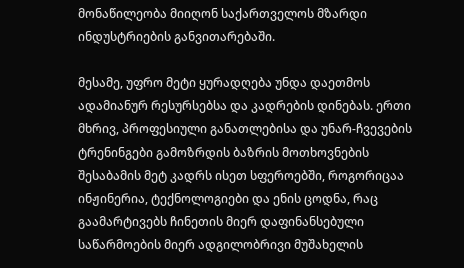მონაწილეობა მიიღონ საქართველოს მზარდი ინდუსტრიების განვითარებაში.

მესამე, უფრო მეტი ყურადღება უნდა დაეთმოს ადამიანურ რესურსებსა და კადრების დინებას. ერთი მხრივ, პროფესიული განათლებისა და უნარ-ჩვევების ტრენინგები გამოზრდის ბაზრის მოთხოვნების შესაბამის მეტ კადრს ისეთ სფეროებში, როგორიცაა ინჟინერია, ტექნოლოგიები და ენის ცოდნა, რაც გაამარტივებს ჩინეთის მიერ დაფინანსებული საწარმოების მიერ ადგილობრივი მუშახელის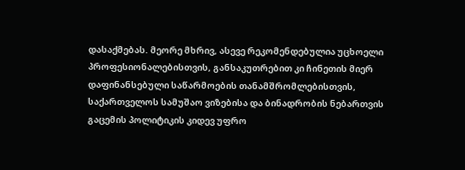დასაქმებას. მეორე მხრივ, ასევე რეკომენდებულია უცხოელი პროფესიონალებისთვის, განსაკუთრებით კი ჩინეთის მიერ დაფინანსებული საწარმოების თანამშრომლებისთვის, საქართველოს სამუშაო ვიზებისა და ბინადრობის ნებართვის გაცემის პოლიტიკის კიდევ უფრო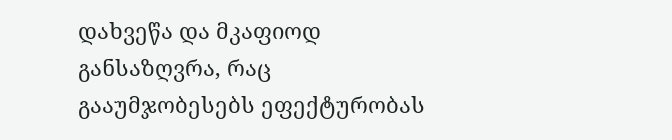დახვეწა და მკაფიოდ განსაზღვრა, რაც გააუმჯობესებს ეფექტურობას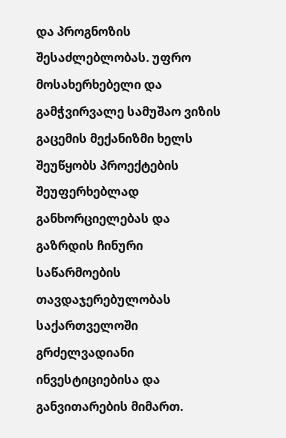და პროგნოზის შესაძლებლობას. უფრო მოსახერხებელი და გამჭვირვალე სამუშაო ვიზის გაცემის მექანიზმი ხელს შეუწყობს პროექტების შეუფერხებლად განხორციელებას და გაზრდის ჩინური საწარმოების თავდაჯერებულობას საქართველოში გრძელვადიანი ინვესტიციებისა და განვითარების მიმართ.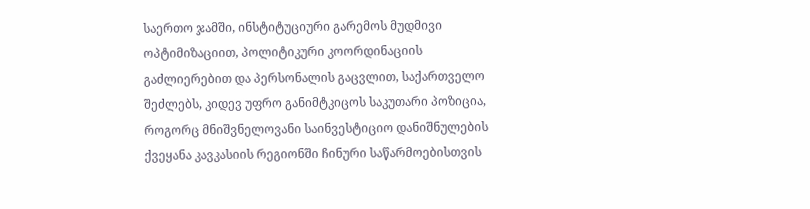საერთო ჯამში, ინსტიტუციური გარემოს მუდმივი ოპტიმიზაციით, პოლიტიკური კოორდინაციის გაძლიერებით და პერსონალის გაცვლით, საქართველო შეძლებს, კიდევ უფრო განიმტკიცოს საკუთარი პოზიცია, როგორც მნიშვნელოვანი საინვესტიციო დანიშნულების ქვეყანა კავკასიის რეგიონში ჩინური საწარმოებისთვის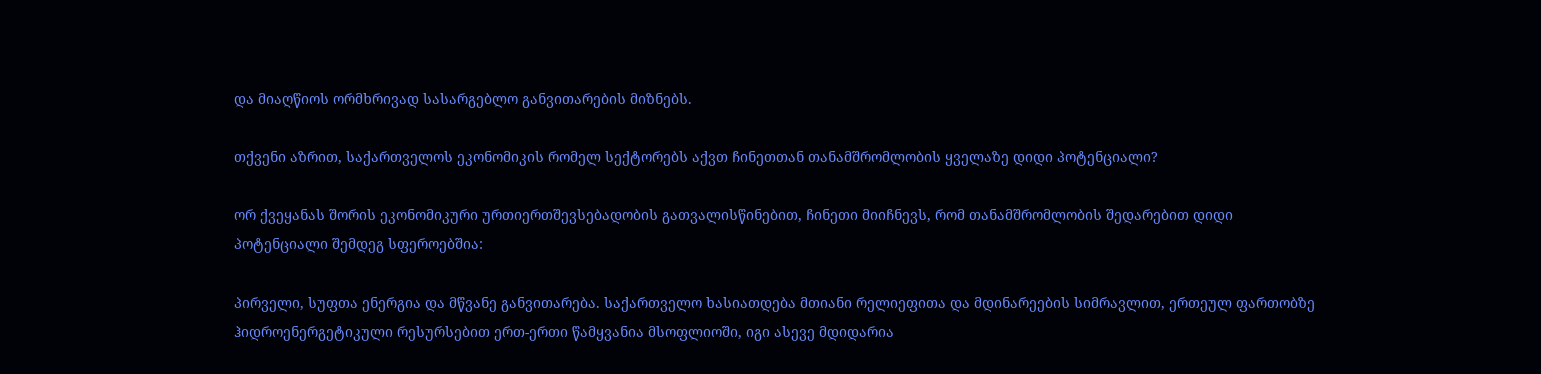და მიაღწიოს ორმხრივად სასარგებლო განვითარების მიზნებს.

თქვენი აზრით, საქართველოს ეკონომიკის რომელ სექტორებს აქვთ ჩინეთთან თანამშრომლობის ყველაზე დიდი პოტენციალი?

ორ ქვეყანას შორის ეკონომიკური ურთიერთშევსებადობის გათვალისწინებით, ჩინეთი მიიჩნევს, რომ თანამშრომლობის შედარებით დიდი პოტენციალი შემდეგ სფეროებშია:

პირველი, სუფთა ენერგია და მწვანე განვითარება. საქართველო ხასიათდება მთიანი რელიეფითა და მდინარეების სიმრავლით, ერთეულ ფართობზე ჰიდროენერგეტიკული რესურსებით ერთ-ერთი წამყვანია მსოფლიოში, იგი ასევე მდიდარია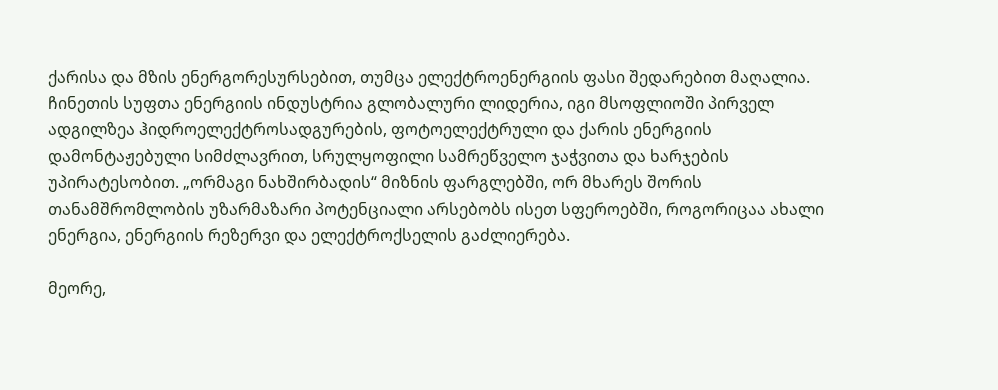ქარისა და მზის ენერგორესურსებით, თუმცა ელექტროენერგიის ფასი შედარებით მაღალია. ჩინეთის სუფთა ენერგიის ინდუსტრია გლობალური ლიდერია, იგი მსოფლიოში პირველ ადგილზეა ჰიდროელექტროსადგურების, ფოტოელექტრული და ქარის ენერგიის დამონტაჟებული სიმძლავრით, სრულყოფილი სამრეწველო ჯაჭვითა და ხარჯების უპირატესობით. „ორმაგი ნახშირბადის“ მიზნის ფარგლებში, ორ მხარეს შორის თანამშრომლობის უზარმაზარი პოტენციალი არსებობს ისეთ სფეროებში, როგორიცაა ახალი ენერგია, ენერგიის რეზერვი და ელექტროქსელის გაძლიერება.

მეორე,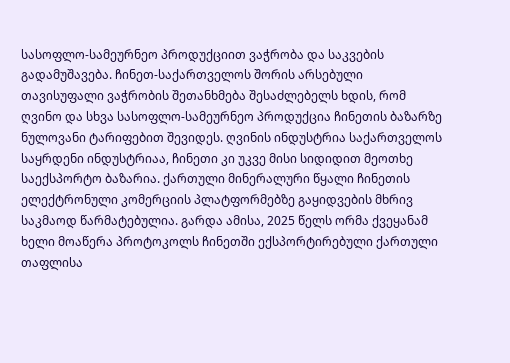სასოფლო-სამეურნეო პროდუქციით ვაჭრობა და საკვების გადამუშავება. ჩინეთ-საქართველოს შორის არსებული თავისუფალი ვაჭრობის შეთანხმება შესაძლებელს ხდის, რომ ღვინო და სხვა სასოფლო-სამეურნეო პროდუქცია ჩინეთის ბაზარზე ნულოვანი ტარიფებით შევიდეს. ღვინის ინდუსტრია საქართველოს საყრდენი ინდუსტრიაა, ჩინეთი კი უკვე მისი სიდიდით მეოთხე საექსპორტო ბაზარია. ქართული მინერალური წყალი ჩინეთის ელექტრონული კომერციის პლატფორმებზე გაყიდვების მხრივ საკმაოდ წარმატებულია. გარდა ამისა, 2025 წელს ორმა ქვეყანამ ხელი მოაწერა პროტოკოლს ჩინეთში ექსპორტირებული ქართული თაფლისა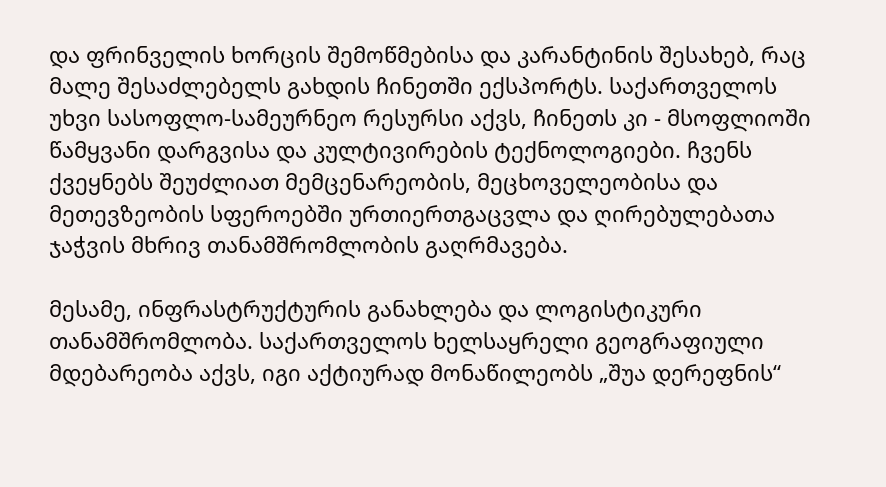და ფრინველის ხორცის შემოწმებისა და კარანტინის შესახებ, რაც მალე შესაძლებელს გახდის ჩინეთში ექსპორტს. საქართველოს უხვი სასოფლო-სამეურნეო რესურსი აქვს, ჩინეთს კი - მსოფლიოში წამყვანი დარგვისა და კულტივირების ტექნოლოგიები. ჩვენს ქვეყნებს შეუძლიათ მემცენარეობის, მეცხოველეობისა და მეთევზეობის სფეროებში ურთიერთგაცვლა და ღირებულებათა ჯაჭვის მხრივ თანამშრომლობის გაღრმავება.

მესამე, ინფრასტრუქტურის განახლება და ლოგისტიკური თანამშრომლობა. საქართველოს ხელსაყრელი გეოგრაფიული მდებარეობა აქვს, იგი აქტიურად მონაწილეობს „შუა დერეფნის“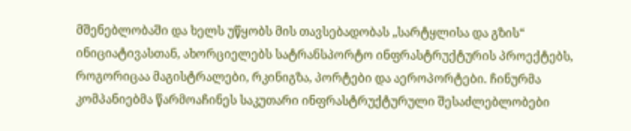მშენებლობაში და ხელს უწყობს მის თავსებადობას „სარტყლისა და გზის“ ინიციატივასთან, ახორციელებს სატრანსპორტო ინფრასტრუქტურის პროექტებს, როგორიცაა მაგისტრალები, რკინიგზა, პორტები და აეროპორტები. ჩინურმა კომპანიებმა წარმოაჩინეს საკუთარი ინფრასტრუქტურული შესაძლებლობები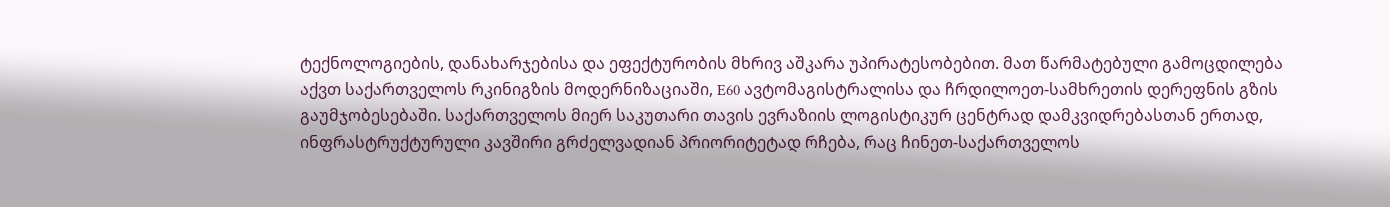ტექნოლოგიების, დანახარჯებისა და ეფექტურობის მხრივ აშკარა უპირატესობებით. მათ წარმატებული გამოცდილება აქვთ საქართველოს რკინიგზის მოდერნიზაციაში, E60 ავტომაგისტრალისა და ჩრდილოეთ-სამხრეთის დერეფნის გზის გაუმჯობესებაში. საქართველოს მიერ საკუთარი თავის ევრაზიის ლოგისტიკურ ცენტრად დამკვიდრებასთან ერთად, ინფრასტრუქტურული კავშირი გრძელვადიან პრიორიტეტად რჩება, რაც ჩინეთ-საქართველოს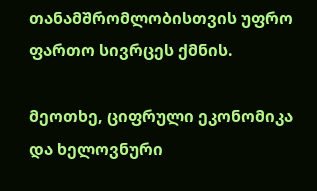თანამშრომლობისთვის უფრო ფართო სივრცეს ქმნის.

მეოთხე, ციფრული ეკონომიკა და ხელოვნური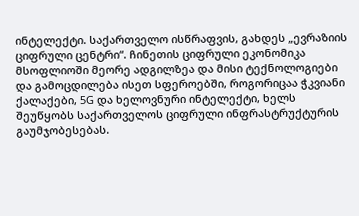ინტელექტი. საქართველო ისწრაფვის, გახდეს „ევრაზიის ციფრული ცენტრი“. ჩინეთის ციფრული ეკონომიკა მსოფლიოში მეორე ადგილზეა და მისი ტექნოლოგიები და გამოცდილება ისეთ სფეროებში, როგორიცაა ჭკვიანი ქალაქები, 5G და ხელოვნური ინტელექტი, ხელს შეუწყობს საქართველოს ციფრული ინფრასტრუქტურის გაუმჯობესებას.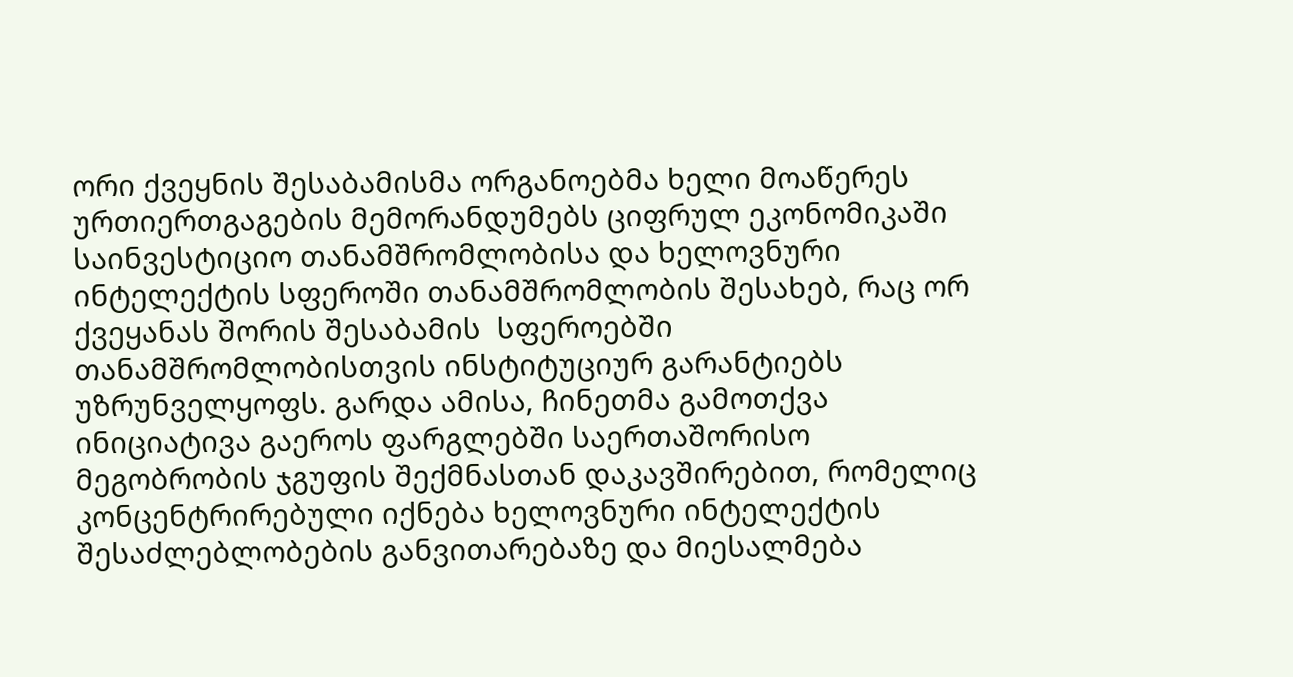ორი ქვეყნის შესაბამისმა ორგანოებმა ხელი მოაწერეს ურთიერთგაგების მემორანდუმებს ციფრულ ეკონომიკაში საინვესტიციო თანამშრომლობისა და ხელოვნური ინტელექტის სფეროში თანამშრომლობის შესახებ, რაც ორ ქვეყანას შორის შესაბამის  სფეროებში თანამშრომლობისთვის ინსტიტუციურ გარანტიებს უზრუნველყოფს. გარდა ამისა, ჩინეთმა გამოთქვა ინიციატივა გაეროს ფარგლებში საერთაშორისო მეგობრობის ჯგუფის შექმნასთან დაკავშირებით, რომელიც კონცენტრირებული იქნება ხელოვნური ინტელექტის შესაძლებლობების განვითარებაზე და მიესალმება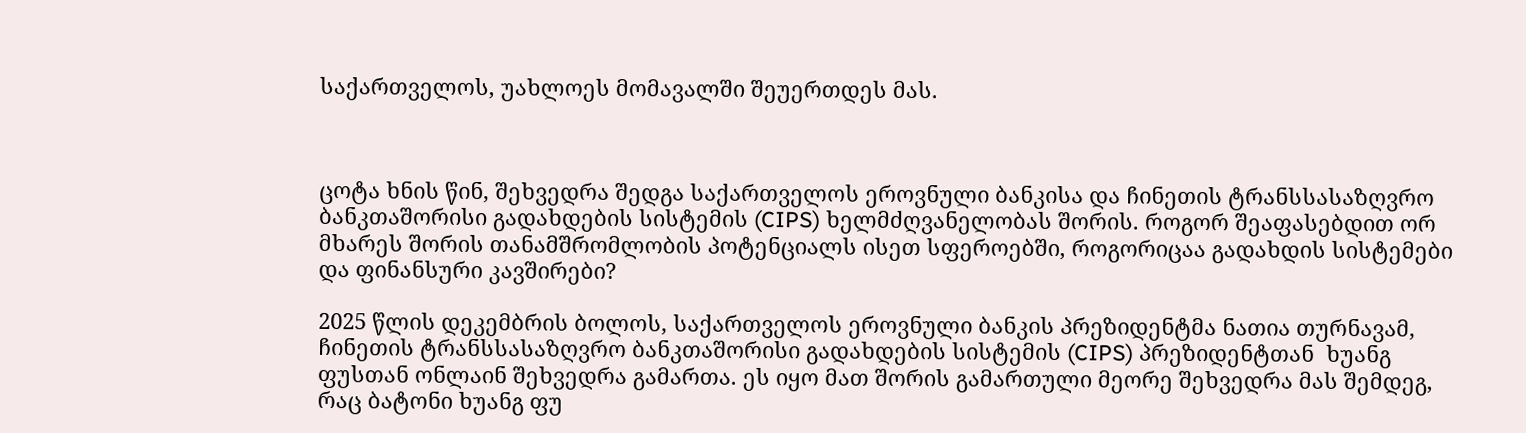საქართველოს, უახლოეს მომავალში შეუერთდეს მას.



ცოტა ხნის წინ, შეხვედრა შედგა საქართველოს ეროვნული ბანკისა და ჩინეთის ტრანსსასაზღვრო ბანკთაშორისი გადახდების სისტემის (CIPS) ხელმძღვანელობას შორის. როგორ შეაფასებდით ორ მხარეს შორის თანამშრომლობის პოტენციალს ისეთ სფეროებში, როგორიცაა გადახდის სისტემები და ფინანსური კავშირები?

2025 წლის დეკემბრის ბოლოს, საქართველოს ეროვნული ბანკის პრეზიდენტმა ნათია თურნავამ, ჩინეთის ტრანსსასაზღვრო ბანკთაშორისი გადახდების სისტემის (CIPS) პრეზიდენტთან  ხუანგ ფუსთან ონლაინ შეხვედრა გამართა. ეს იყო მათ შორის გამართული მეორე შეხვედრა მას შემდეგ, რაც ბატონი ხუანგ ფუ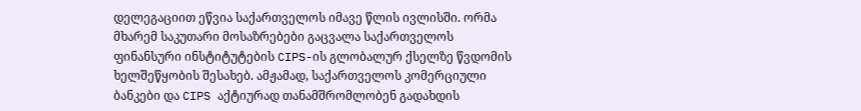დელეგაციით ეწვია საქართველოს იმავე წლის ივლისში. ორმა მხარემ საკუთარი მოსაზრებები გაცვალა საქართველოს ფინანსური ინსტიტუტების CIPS-ის გლობალურ ქსელზე წვდომის ხელშეწყობის შესახებ. ამჟამად, საქართველოს კომერციული ბანკები და CIPS აქტიურად თანამშრომლობენ გადახდის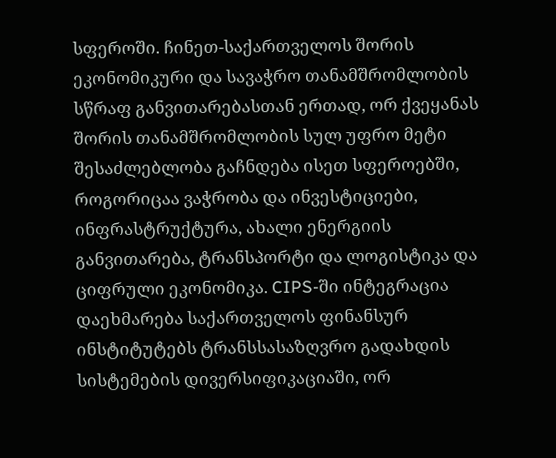სფეროში. ჩინეთ-საქართველოს შორის ეკონომიკური და სავაჭრო თანამშრომლობის სწრაფ განვითარებასთან ერთად, ორ ქვეყანას შორის თანამშრომლობის სულ უფრო მეტი შესაძლებლობა გაჩნდება ისეთ სფეროებში, როგორიცაა ვაჭრობა და ინვესტიციები, ინფრასტრუქტურა, ახალი ენერგიის განვითარება, ტრანსპორტი და ლოგისტიკა და ციფრული ეკონომიკა. CIPS-ში ინტეგრაცია დაეხმარება საქართველოს ფინანსურ ინსტიტუტებს ტრანსსასაზღვრო გადახდის სისტემების დივერსიფიკაციაში, ორ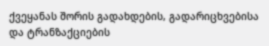ქვეყანას შორის გადახდების, გადარიცხვებისა და ტრანზაქციების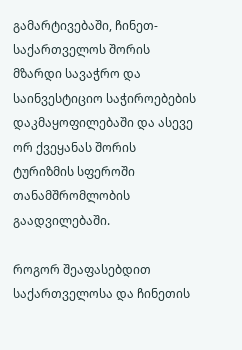გამარტივებაში, ჩინეთ-საქართველოს შორის მზარდი სავაჭრო და საინვესტიციო საჭიროებების დაკმაყოფილებაში და ასევე ორ ქვეყანას შორის ტურიზმის სფეროში თანამშრომლობის გაადვილებაში.

როგორ შეაფასებდით საქართველოსა და ჩინეთის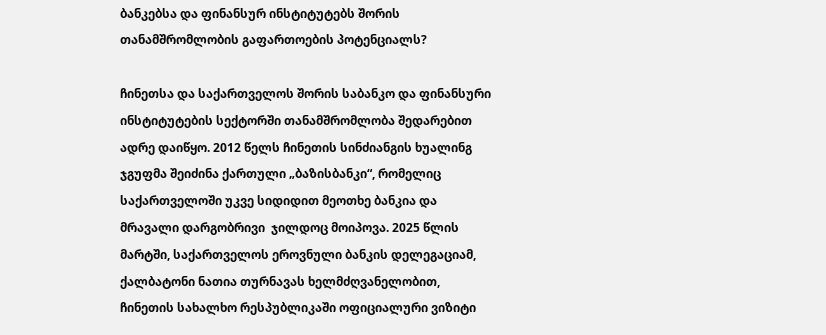ბანკებსა და ფინანსურ ინსტიტუტებს შორის თანამშრომლობის გაფართოების პოტენციალს?

ჩინეთსა და საქართველოს შორის საბანკო და ფინანსური ინსტიტუტების სექტორში თანამშრომლობა შედარებით ადრე დაიწყო. 2012 წელს ჩინეთის სინძიანგის ხუალინგ ჯგუფმა შეიძინა ქართული „ბაზისბანკი“, რომელიც საქართველოში უკვე სიდიდით მეოთხე ბანკია და მრავალი დარგობრივი  ჯილდოც მოიპოვა. 2025 წლის მარტში, საქართველოს ეროვნული ბანკის დელეგაციამ, ქალბატონი ნათია თურნავას ხელმძღვანელობით, ჩინეთის სახალხო რესპუბლიკაში ოფიციალური ვიზიტი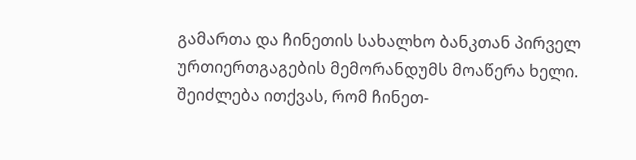გამართა და ჩინეთის სახალხო ბანკთან პირველ ურთიერთგაგების მემორანდუმს მოაწერა ხელი. შეიძლება ითქვას, რომ ჩინეთ-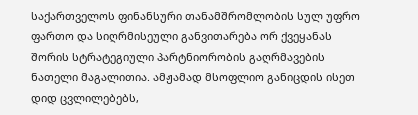საქართველოს ფინანსური თანამშრომლობის სულ უფრო ფართო და სიღრმისეული განვითარება ორ ქვეყანას შორის სტრატეგიული პარტნიორობის გაღრმავების ნათელი მაგალითია. ამჟამად მსოფლიო განიცდის ისეთ  დიდ ცვლილებებს,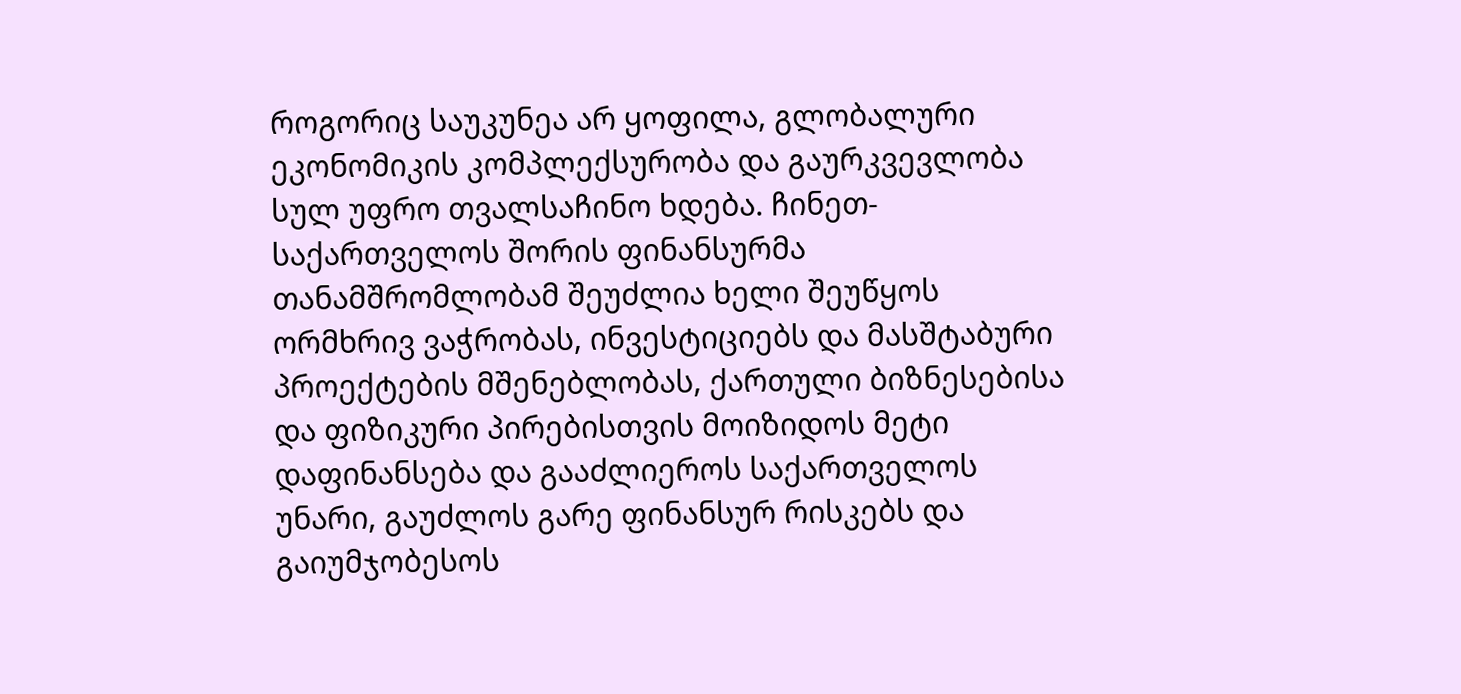როგორიც საუკუნეა არ ყოფილა, გლობალური ეკონომიკის კომპლექსურობა და გაურკვევლობა სულ უფრო თვალსაჩინო ხდება. ჩინეთ-საქართველოს შორის ფინანსურმა თანამშრომლობამ შეუძლია ხელი შეუწყოს ორმხრივ ვაჭრობას, ინვესტიციებს და მასშტაბური პროექტების მშენებლობას, ქართული ბიზნესებისა და ფიზიკური პირებისთვის მოიზიდოს მეტი დაფინანსება და გააძლიეროს საქართველოს უნარი, გაუძლოს გარე ფინანსურ რისკებს და გაიუმჯობესოს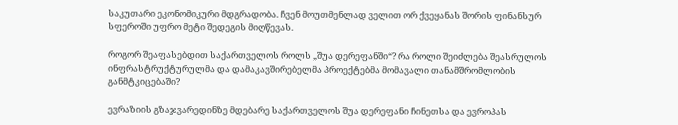საკუთარი ეკონომიკური მდგრადობა. ჩვენ მოუთმენლად ველით ორ ქვეყანას შორის ფინანსურ სფეროში უფრო მეტი შედეგის მიღწევას.

როგორ შეაფასებდით საქართველოს როლს „შუა დერეფანში“? რა როლი შეიძლება შეასრულოს ინფრასტრუქტურულმა და დამაკავშირებელმა პროექტებმა მომავალი თანამშრომლობის განმტკიცებაში?

ევრაზიის გზაჯვარედინზე მდებარე საქართველოს შუა დერეფანი ჩინეთსა და ევროპას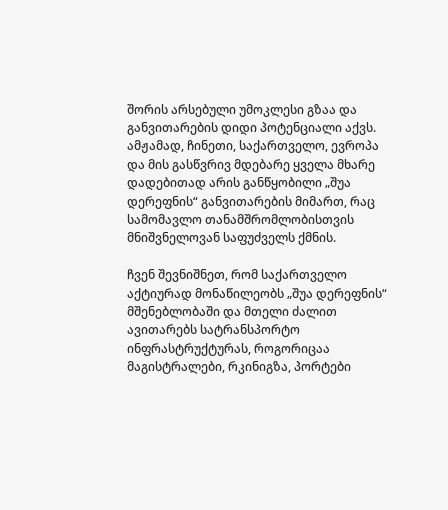შორის არსებული უმოკლესი გზაა და განვითარების დიდი პოტენციალი აქვს. ამჟამად, ჩინეთი, საქართველო, ევროპა და მის გასწვრივ მდებარე ყველა მხარე დადებითად არის განწყობილი „შუა დერეფნის“ განვითარების მიმართ, რაც სამომავლო თანამშრომლობისთვის მნიშვნელოვან საფუძველს ქმნის.

ჩვენ შევნიშნეთ, რომ საქართველო აქტიურად მონაწილეობს „შუა დერეფნის“ მშენებლობაში და მთელი ძალით ავითარებს სატრანსპორტო ინფრასტრუქტურას, როგორიცაა მაგისტრალები, რკინიგზა, პორტები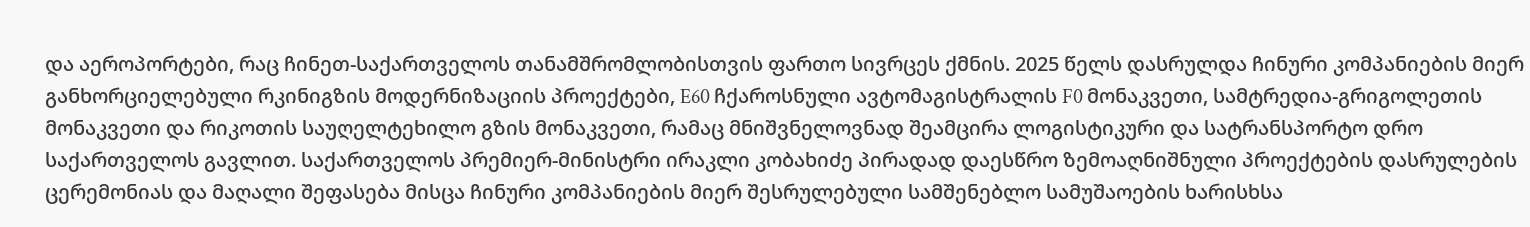და აეროპორტები, რაც ჩინეთ-საქართველოს თანამშრომლობისთვის ფართო სივრცეს ქმნის. 2025 წელს დასრულდა ჩინური კომპანიების მიერ განხორციელებული რკინიგზის მოდერნიზაციის პროექტები, E60 ჩქაროსნული ავტომაგისტრალის F0 მონაკვეთი, სამტრედია-გრიგოლეთის მონაკვეთი და რიკოთის საუღელტეხილო გზის მონაკვეთი, რამაც მნიშვნელოვნად შეამცირა ლოგისტიკური და სატრანსპორტო დრო საქართველოს გავლით. საქართველოს პრემიერ-მინისტრი ირაკლი კობახიძე პირადად დაესწრო ზემოაღნიშნული პროექტების დასრულების ცერემონიას და მაღალი შეფასება მისცა ჩინური კომპანიების მიერ შესრულებული სამშენებლო სამუშაოების ხარისხსა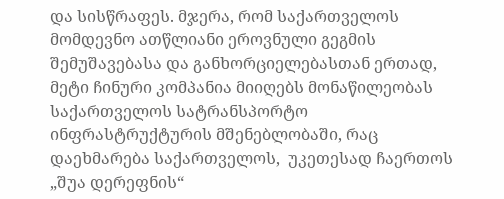და სისწრაფეს. მჯერა, რომ საქართველოს მომდევნო ათწლიანი ეროვნული გეგმის შემუშავებასა და განხორციელებასთან ერთად, მეტი ჩინური კომპანია მიიღებს მონაწილეობას საქართველოს სატრანსპორტო ინფრასტრუქტურის მშენებლობაში, რაც დაეხმარება საქართველოს,  უკეთესად ჩაერთოს „შუა დერეფნის“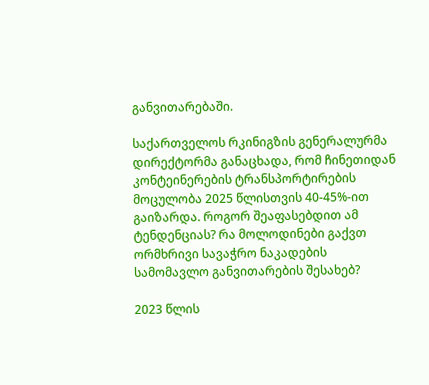განვითარებაში.

საქართველოს რკინიგზის გენერალურმა დირექტორმა განაცხადა, რომ ჩინეთიდან კონტეინერების ტრანსპორტირების მოცულობა 2025 წლისთვის 40-45%-ით გაიზარდა. როგორ შეაფასებდით ამ ტენდენციას? რა მოლოდინები გაქვთ ორმხრივი სავაჭრო ნაკადების სამომავლო განვითარების შესახებ?

2023 წლის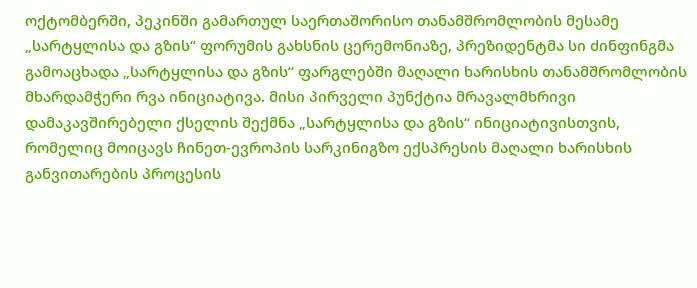ოქტომბერში, პეკინში გამართულ საერთაშორისო თანამშრომლობის მესამე „სარტყლისა და გზის“ ფორუმის გახსნის ცერემონიაზე, პრეზიდენტმა სი ძინფინგმა გამოაცხადა „სარტყლისა და გზის“ ფარგლებში მაღალი ხარისხის თანამშრომლობის მხარდამჭერი რვა ინიციატივა. მისი პირველი პუნქტია მრავალმხრივი დამაკავშირებელი ქსელის შექმნა „სარტყლისა და გზის“ ინიციატივისთვის, რომელიც მოიცავს ჩინეთ-ევროპის სარკინიგზო ექსპრესის მაღალი ხარისხის განვითარების პროცესის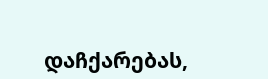დაჩქარებას,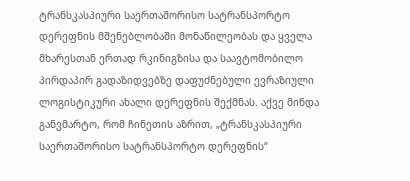ტრანსკასპიური საერთაშორისო სატრანსპორტო დერეფნის მშენებლობაში მონაწილეობას და ყველა მხარესთან ერთად რკინიგზისა და საავტომობილო პირდაპირ გადაზიდვებზე დაფუძნებული ევრაზიული ლოგისტიკური ახალი დერეფნის შექმნას. აქვე მინდა განვმარტო, რომ ჩინეთის აზრით, „ტრანსკასპიური საერთაშორისო სატრანსპორტო დერეფნის“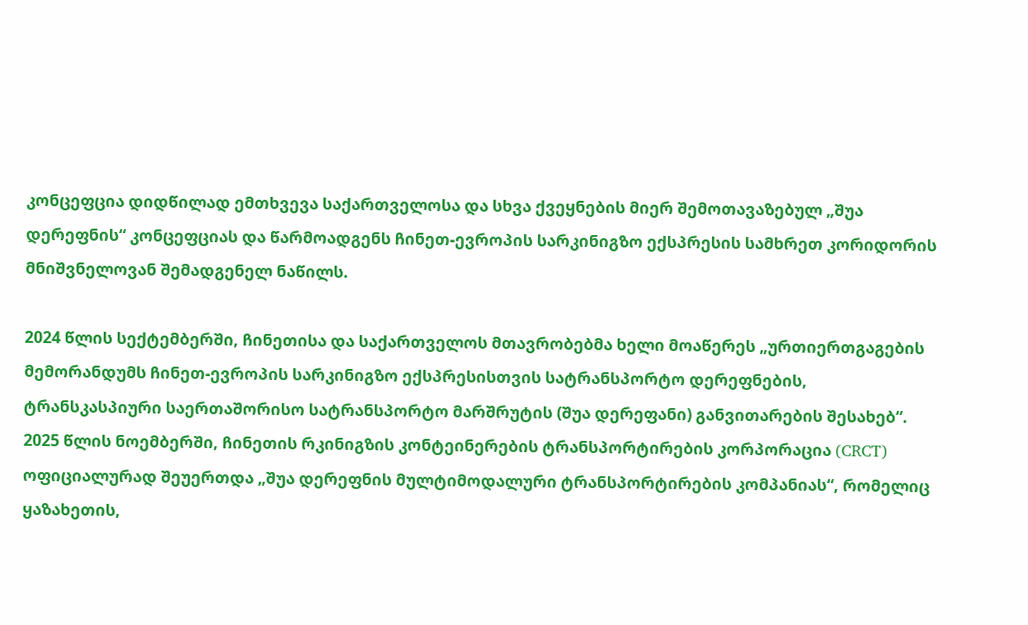კონცეფცია დიდწილად ემთხვევა საქართველოსა და სხვა ქვეყნების მიერ შემოთავაზებულ „შუა დერეფნის“ კონცეფციას და წარმოადგენს ჩინეთ-ევროპის სარკინიგზო ექსპრესის სამხრეთ კორიდორის მნიშვნელოვან შემადგენელ ნაწილს.

2024 წლის სექტემბერში, ჩინეთისა და საქართველოს მთავრობებმა ხელი მოაწერეს „ურთიერთგაგების მემორანდუმს ჩინეთ-ევროპის სარკინიგზო ექსპრესისთვის სატრანსპორტო დერეფნების, ტრანსკასპიური საერთაშორისო სატრანსპორტო მარშრუტის (შუა დერეფანი) განვითარების შესახებ“. 2025 წლის ნოემბერში, ჩინეთის რკინიგზის კონტეინერების ტრანსპორტირების კორპორაცია (CRCT) ოფიციალურად შეუერთდა „შუა დერეფნის მულტიმოდალური ტრანსპორტირების კომპანიას“, რომელიც ყაზახეთის,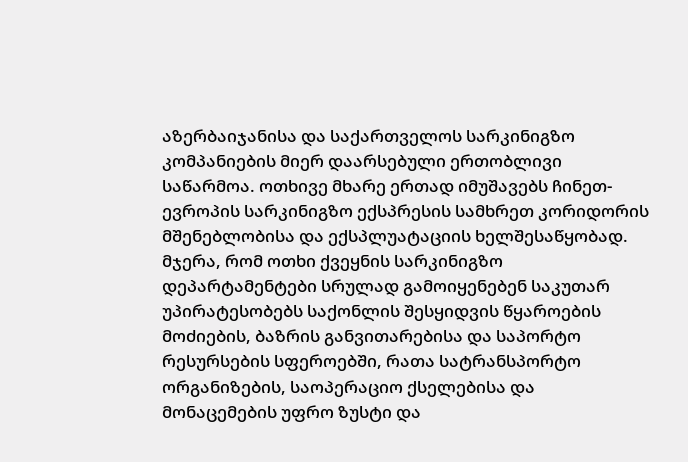აზერბაიჯანისა და საქართველოს სარკინიგზო კომპანიების მიერ დაარსებული ერთობლივი საწარმოა. ოთხივე მხარე ერთად იმუშავებს ჩინეთ-ევროპის სარკინიგზო ექსპრესის სამხრეთ კორიდორის მშენებლობისა და ექსპლუატაციის ხელშესაწყობად. მჯერა, რომ ოთხი ქვეყნის სარკინიგზო დეპარტამენტები სრულად გამოიყენებენ საკუთარ უპირატესობებს საქონლის შესყიდვის წყაროების მოძიების, ბაზრის განვითარებისა და საპორტო რესურსების სფეროებში, რათა სატრანსპორტო ორგანიზების, საოპერაციო ქსელებისა და მონაცემების უფრო ზუსტი და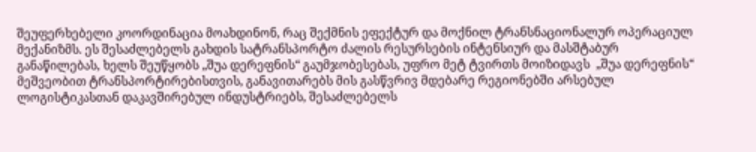შეუფერხებელი კოორდინაცია მოახდინონ, რაც შექმნის ეფექტურ და მოქნილ ტრანსნაციონალურ ოპერაციულ მექანიზმს. ეს შესაძლებელს გახდის სატრანსპორტო ძალის რესურსების ინტენსიურ და მასშტაბურ განაწილებას, ხელს შეუწყობს „შუა დერეფნის“ გაუმჯობესებას, უფრო მეტ ტვირთს მოიზიდავს  „შუა დერეფნის“ მეშვეობით ტრანსპორტირებისთვის, განავითარებს მის გასწვრივ მდებარე რეგიონებში არსებულ ლოგისტიკასთან დაკავშირებულ ინდუსტრიებს, შესაძლებელს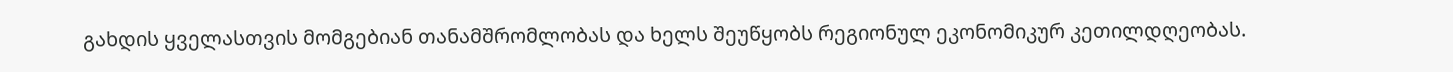გახდის ყველასთვის მომგებიან თანამშრომლობას და ხელს შეუწყობს რეგიონულ ეკონომიკურ კეთილდღეობას.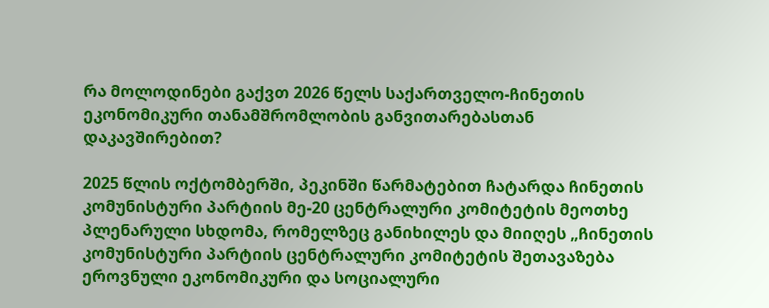რა მოლოდინები გაქვთ 2026 წელს საქართველო-ჩინეთის ეკონომიკური თანამშრომლობის განვითარებასთან დაკავშირებით?

2025 წლის ოქტომბერში, პეკინში წარმატებით ჩატარდა ჩინეთის კომუნისტური პარტიის მე-20 ცენტრალური კომიტეტის მეოთხე პლენარული სხდომა, რომელზეც განიხილეს და მიიღეს „ჩინეთის კომუნისტური პარტიის ცენტრალური კომიტეტის შეთავაზება ეროვნული ეკონომიკური და სოციალური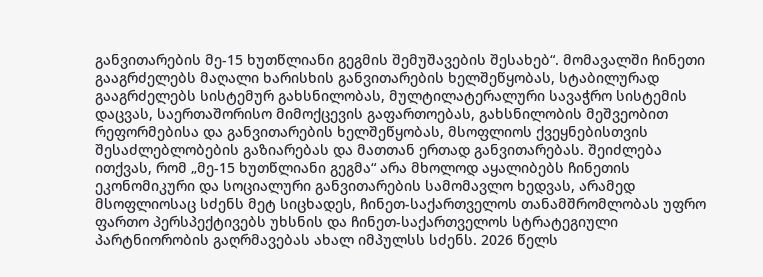განვითარების მე-15 ხუთწლიანი გეგმის შემუშავების შესახებ“. მომავალში ჩინეთი გააგრძელებს მაღალი ხარისხის განვითარების ხელშეწყობას, სტაბილურად გააგრძელებს სისტემურ გახსნილობას, მულტილატერალური სავაჭრო სისტემის დაცვას, საერთაშორისო მიმოქცევის გაფართოებას, გახსნილობის მეშვეობით რეფორმებისა და განვითარების ხელშეწყობას, მსოფლიოს ქვეყნებისთვის შესაძლებლობების გაზიარებას და მათთან ერთად განვითარებას. შეიძლება ითქვას, რომ „მე-15 ხუთწლიანი გეგმა“ არა მხოლოდ აყალიბებს ჩინეთის ეკონომიკური და სოციალური განვითარების სამომავლო ხედვას, არამედ მსოფლიოსაც სძენს მეტ სიცხადეს, ჩინეთ-საქართველოს თანამშრომლობას უფრო ფართო პერსპექტივებს უხსნის და ჩინეთ-საქართველოს სტრატეგიული პარტნიორობის გაღრმავებას ახალ იმპულსს სძენს. 2026 წელს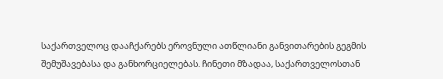საქართველოც დააჩქარებს ეროვნული ათწლიანი განვითარების გეგმის შემუშავებასა და განხორციელებას. ჩინეთი მზადაა, საქართველოსთან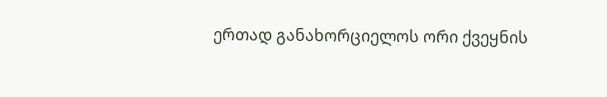ერთად განახორციელოს ორი ქვეყნის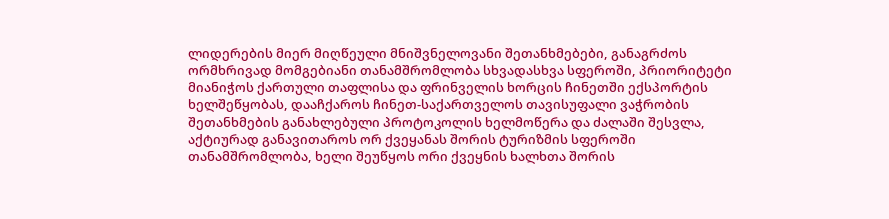ლიდერების მიერ მიღწეული მნიშვნელოვანი შეთანხმებები, განაგრძოს ორმხრივად მომგებიანი თანამშრომლობა სხვადასხვა სფეროში, პრიორიტეტი მიანიჭოს ქართული თაფლისა და ფრინველის ხორცის ჩინეთში ექსპორტის ხელშეწყობას, დააჩქაროს ჩინეთ-საქართველოს თავისუფალი ვაჭრობის შეთანხმების განახლებული პროტოკოლის ხელმოწერა და ძალაში შესვლა, აქტიურად განავითაროს ორ ქვეყანას შორის ტურიზმის სფეროში თანამშრომლობა, ხელი შეუწყოს ორი ქვეყნის ხალხთა შორის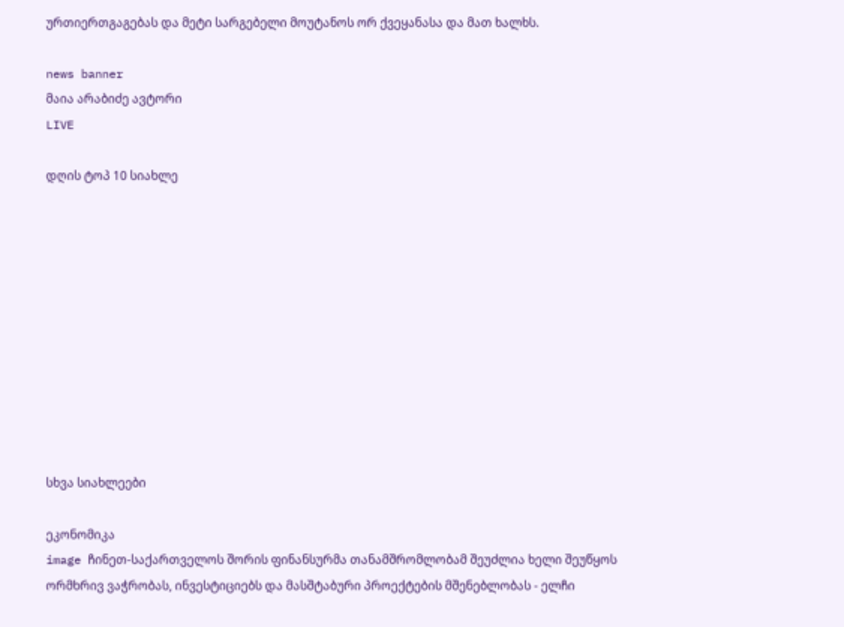ურთიერთგაგებას და მეტი სარგებელი მოუტანოს ორ ქვეყანასა და მათ ხალხს.

news banner
მაია არაბიძე ავტორი
LIVE

დღის ტოპ 10 სიახლე











სხვა სიახლეები

ეკონომიკა
image ჩინეთ-საქართველოს შორის ფინანსურმა თანამშრომლობამ შეუძლია ხელი შეუწყოს ორმხრივ ვაჭრობას, ინვესტიციებს და მასშტაბური პროექტების მშენებლობას - ელჩი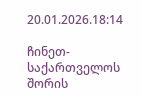20.01.2026.18:14

ჩინეთ-საქართველოს შორის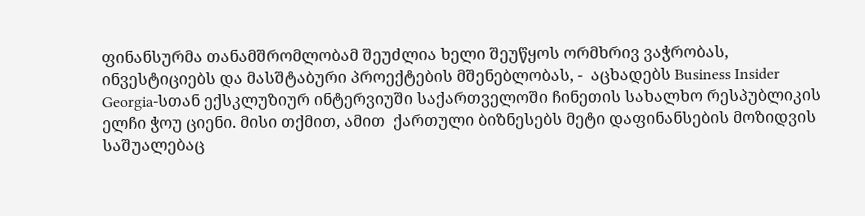ფინანსურმა თანამშრომლობამ შეუძლია ხელი შეუწყოს ორმხრივ ვაჭრობას, ინვესტიციებს და მასშტაბური პროექტების მშენებლობას, -  აცხადებს Business Insider Georgia-სთან ექსკლუზიურ ინტერვიუში საქართველოში ჩინეთის სახალხო რესპუბლიკის ელჩი ჭოუ ციენი. მისი თქმით, ამით  ქართული ბიზნესებს მეტი დაფინანსების მოზიდვის საშუალებაც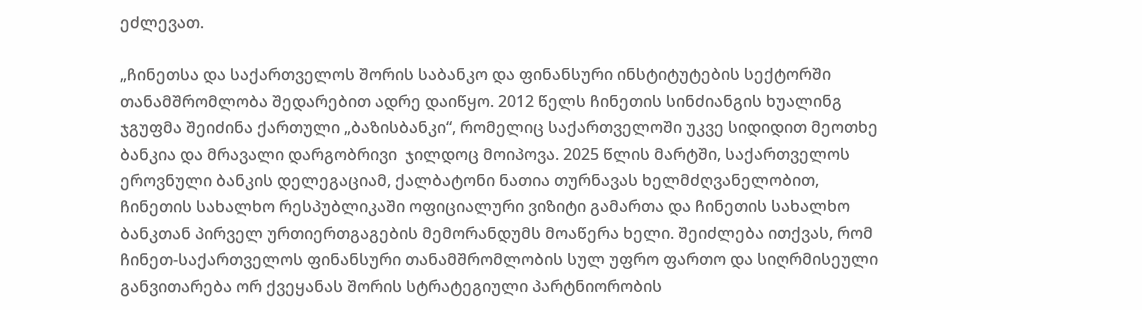ეძლევათ.

„ჩინეთსა და საქართველოს შორის საბანკო და ფინანსური ინსტიტუტების სექტორში თანამშრომლობა შედარებით ადრე დაიწყო. 2012 წელს ჩინეთის სინძიანგის ხუალინგ ჯგუფმა შეიძინა ქართული „ბაზისბანკი“, რომელიც საქართველოში უკვე სიდიდით მეოთხე ბანკია და მრავალი დარგობრივი  ჯილდოც მოიპოვა. 2025 წლის მარტში, საქართველოს ეროვნული ბანკის დელეგაციამ, ქალბატონი ნათია თურნავას ხელმძღვანელობით, ჩინეთის სახალხო რესპუბლიკაში ოფიციალური ვიზიტი გამართა და ჩინეთის სახალხო ბანკთან პირველ ურთიერთგაგების მემორანდუმს მოაწერა ხელი. შეიძლება ითქვას, რომ ჩინეთ-საქართველოს ფინანსური თანამშრომლობის სულ უფრო ფართო და სიღრმისეული განვითარება ორ ქვეყანას შორის სტრატეგიული პარტნიორობის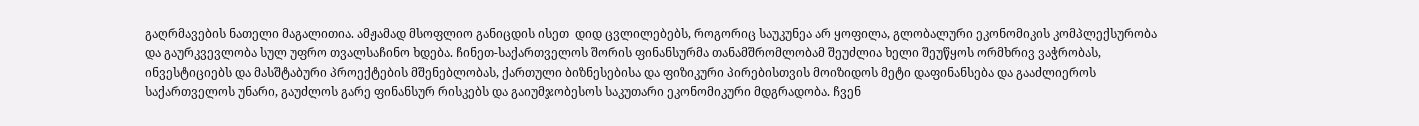გაღრმავების ნათელი მაგალითია. ამჟამად მსოფლიო განიცდის ისეთ  დიდ ცვლილებებს, როგორიც საუკუნეა არ ყოფილა, გლობალური ეკონომიკის კომპლექსურობა და გაურკვევლობა სულ უფრო თვალსაჩინო ხდება. ჩინეთ-საქართველოს შორის ფინანსურმა თანამშრომლობამ შეუძლია ხელი შეუწყოს ორმხრივ ვაჭრობას, ინვესტიციებს და მასშტაბური პროექტების მშენებლობას, ქართული ბიზნესებისა და ფიზიკური პირებისთვის მოიზიდოს მეტი დაფინანსება და გააძლიეროს საქართველოს უნარი, გაუძლოს გარე ფინანსურ რისკებს და გაიუმჯობესოს საკუთარი ეკონომიკური მდგრადობა. ჩვენ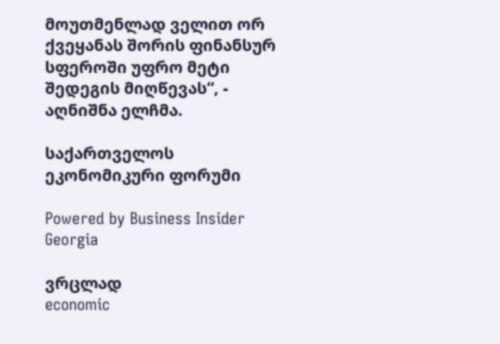მოუთმენლად ველით ორ ქვეყანას შორის ფინანსურ სფეროში უფრო მეტი შედეგის მიღწევას“, - აღნიშნა ელჩმა.

საქართველოს ეკონომიკური ფორუმი

Powered by Business Insider Georgia

ვრცლად
economic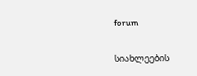forum

სიახლეების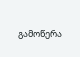გამოწერა